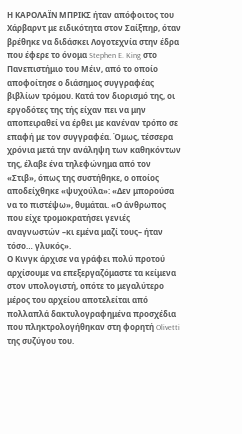Η ΚΑΡΟΛΑΪΝ ΜΠΡΙΚΣ ήταν απόφοιτος του Χάρβαρντ με ειδικότητα στον Σαίξπηρ, όταν βρέθηκε να διδάσκει Λογοτεχνία στην έδρα που έφερε το όνομα Stephen E. King στο Πανεπιστήμιο του Μέιν, από το οποίο αποφοίτησε ο διάσημος συγγραφέας βιβλίων τρόμου. Κατά τον διορισμό της, οι εργοδότες της τής είχαν πει να μην αποπειραθεί να έρθει με κανέναν τρόπο σε επαφή με τον συγγραφέα. Όμως, τέσσερα χρόνια μετά την ανάληψη των καθηκόντων της, έλαβε ένα τηλεφώνημα από τον «Στιβ», όπως της συστήθηκε, ο οποίος αποδείχθηκε «ψυχούλα»: «Δεν μπορούσα να το πιστέψω», θυμάται. «Ο άνθρωπος που είχε τρομοκρατήσει γενιές αναγνωστών –κι εμένα μαζί τους– ήταν τόσο… γλυκός».
Ο Κινγκ άρχισε να γράφει πολύ προτού αρχίσουμε να επεξεργαζόμαστε τα κείμενα στον υπολογιστή, οπότε το μεγαλύτερο μέρος του αρχείου αποτελείται από πολλαπλά δακτυλογραφημένα προσχέδια που πληκτρολογήθηκαν στη φορητή Olivetti της συζύγου του.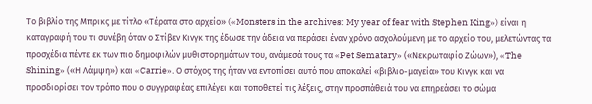Το βιβλίο της Μπρικς με τίτλο «Τέρατα στο αρχείο» («Monsters in the archives: My year of fear with Stephen King») είναι η καταγραφή του τι συνέβη όταν ο Στίβεν Κινγκ της έδωσε την άδεια να περάσει έναν χρόνο ασχολούμενη με το αρχείο του, μελετώντας τα προσχέδια πέντε εκ των πιο δημοφιλών μυθιστορημάτων του, ανάμεσά τους τα «Pet Sematary» («Νεκρωταφίο Ζώων»), «The Shining» («Η Λάμψη») και «Carrie». Ο στόχος της ήταν να εντοπίσει αυτό που αποκαλεί «βιβλιο-μαγεία» του Κινγκ και να προσδιορίσει τον τρόπο που ο συγγραφέας επιλέγει και τοποθετεί τις λέξεις, στην προσπάθειά του να επηρεάσει το σώμα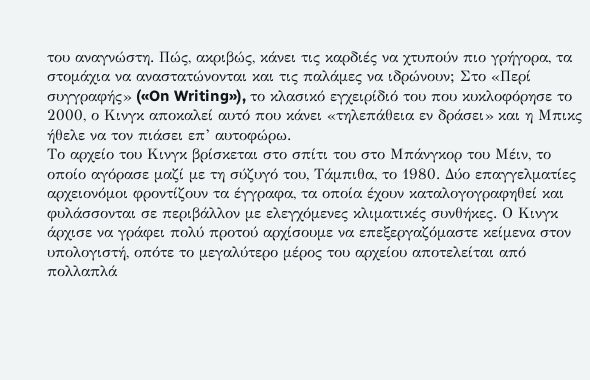του αναγνώστη. Πώς, ακριβώς, κάνει τις καρδιές να χτυπούν πιο γρήγορα, τα στομάχια να αναστατώνονται και τις παλάμες να ιδρώνουν; Στο «Περί συγγραφής» («On Writing»), το κλασικό εγχειρίδιό του που κυκλοφόρησε το 2000, ο Κινγκ αποκαλεί αυτό που κάνει «τηλεπάθεια εν δράσει» και η Μπικς ήθελε να τον πιάσει επ’ αυτοφώρω.
Το αρχείο του Κινγκ βρίσκεται στο σπίτι του στο Μπάνγκορ του Μέιν, το οποίο αγόρασε μαζί με τη σύζυγό του, Τάμπιθα, το 1980. Δύο επαγγελματίες αρχειονόμοι φροντίζουν τα έγγραφα, τα οποία έχουν καταλογογραφηθεί και φυλάσσονται σε περιβάλλον με ελεγχόμενες κλιματικές συνθήκες. Ο Κινγκ άρχισε να γράφει πολύ προτού αρχίσουμε να επεξεργαζόμαστε κείμενα στον υπολογιστή, οπότε το μεγαλύτερο μέρος του αρχείου αποτελείται από πολλαπλά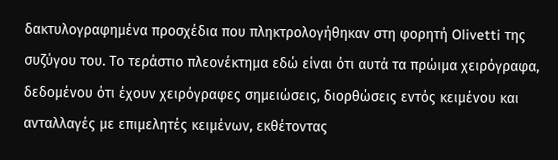δακτυλογραφημένα προσχέδια που πληκτρολογήθηκαν στη φορητή Olivetti της συζύγου του. Το τεράστιο πλεονέκτημα εδώ είναι ότι αυτά τα πρώιμα χειρόγραφα, δεδομένου ότι έχουν χειρόγραφες σημειώσεις, διορθώσεις εντός κειμένου και ανταλλαγές με επιμελητές κειμένων, εκθέτοντας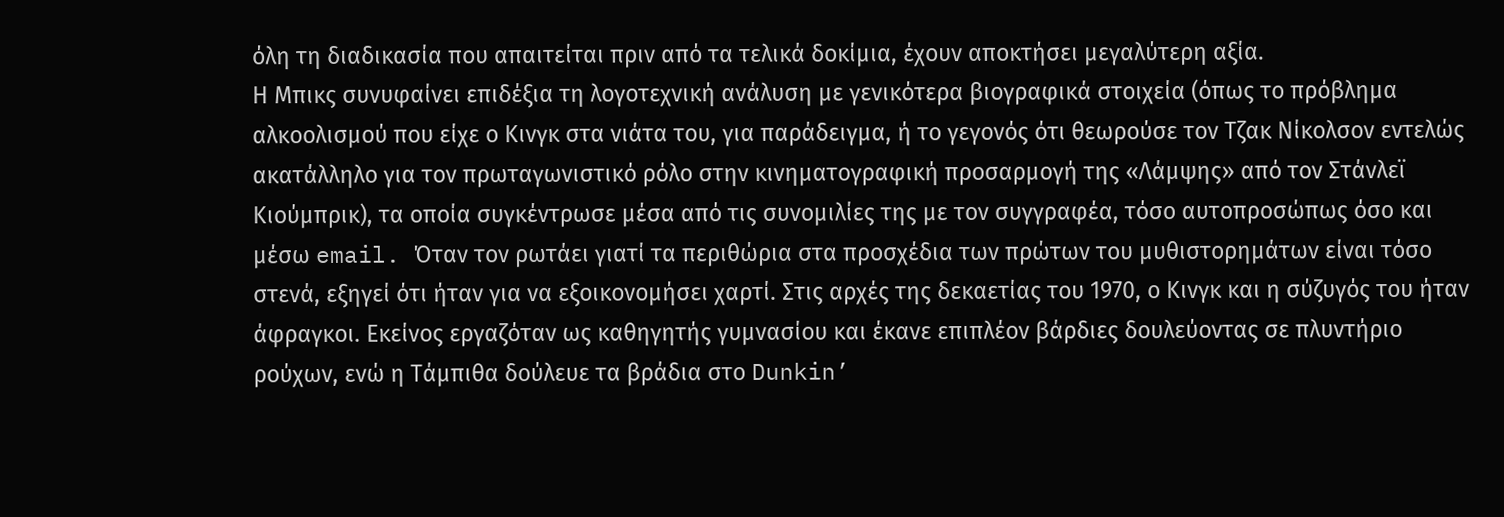όλη τη διαδικασία που απαιτείται πριν από τα τελικά δοκίμια, έχουν αποκτήσει μεγαλύτερη αξία.
Η Μπικς συνυφαίνει επιδέξια τη λογοτεχνική ανάλυση με γενικότερα βιογραφικά στοιχεία (όπως το πρόβλημα αλκοολισμού που είχε ο Κινγκ στα νιάτα του, για παράδειγμα, ή το γεγονός ότι θεωρούσε τον Τζακ Νίκολσον εντελώς ακατάλληλο για τον πρωταγωνιστικό ρόλο στην κινηματογραφική προσαρμογή της «Λάμψης» από τον Στάνλεϊ Κιούμπρικ), τα οποία συγκέντρωσε μέσα από τις συνομιλίες της με τον συγγραφέα, τόσο αυτοπροσώπως όσο και μέσω email. Όταν τον ρωτάει γιατί τα περιθώρια στα προσχέδια των πρώτων του μυθιστορημάτων είναι τόσο στενά, εξηγεί ότι ήταν για να εξοικονομήσει χαρτί. Στις αρχές της δεκαετίας του 1970, ο Κινγκ και η σύζυγός του ήταν άφραγκοι. Εκείνος εργαζόταν ως καθηγητής γυμνασίου και έκανε επιπλέον βάρδιες δουλεύοντας σε πλυντήριο ρούχων, ενώ η Τάμπιθα δούλευε τα βράδια στο Dunkin’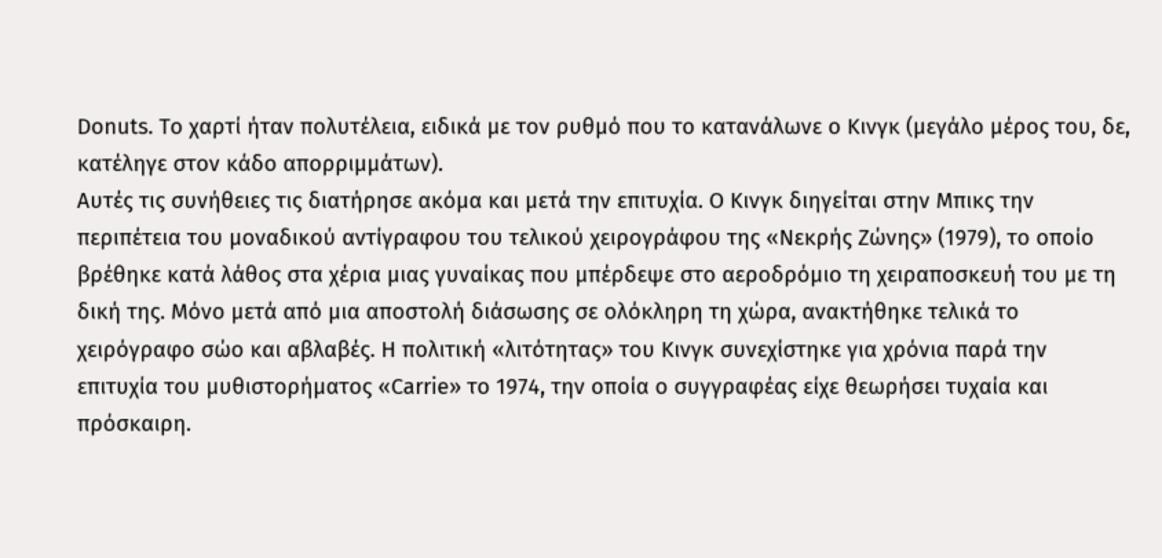Donuts. Το χαρτί ήταν πολυτέλεια, ειδικά με τον ρυθμό που το κατανάλωνε ο Κινγκ (μεγάλο μέρος του, δε, κατέληγε στον κάδο απορριμμάτων).
Αυτές τις συνήθειες τις διατήρησε ακόμα και μετά την επιτυχία. Ο Κινγκ διηγείται στην Μπικς την περιπέτεια του μοναδικού αντίγραφου του τελικού χειρογράφου της «Νεκρής Ζώνης» (1979), το οποίο βρέθηκε κατά λάθος στα χέρια μιας γυναίκας που μπέρδεψε στο αεροδρόμιο τη χειραποσκευή του με τη δική της. Μόνο μετά από μια αποστολή διάσωσης σε ολόκληρη τη χώρα, ανακτήθηκε τελικά το χειρόγραφο σώο και αβλαβές. Η πολιτική «λιτότητας» του Κινγκ συνεχίστηκε για χρόνια παρά την επιτυχία του μυθιστορήματος «Carrie» το 1974, την οποία ο συγγραφέας είχε θεωρήσει τυχαία και πρόσκαιρη.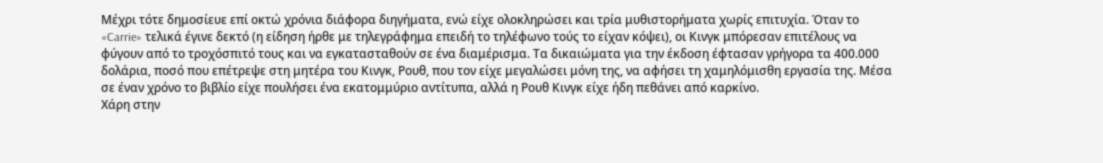Μέχρι τότε δημοσίευε επί οκτώ χρόνια διάφορα διηγήματα, ενώ είχε ολοκληρώσει και τρία μυθιστορήματα χωρίς επιτυχία. Όταν το «Carrie» τελικά έγινε δεκτό (η είδηση ήρθε με τηλεγράφημα επειδή το τηλέφωνο τούς το είχαν κόψει), οι Κινγκ μπόρεσαν επιτέλους να φύγουν από το τροχόσπιτό τους και να εγκατασταθούν σε ένα διαμέρισμα. Τα δικαιώματα για την έκδοση έφτασαν γρήγορα τα 400.000 δολάρια, ποσό που επέτρεψε στη μητέρα του Κινγκ, Ρουθ, που τον είχε μεγαλώσει μόνη της, να αφήσει τη χαμηλόμισθη εργασία της. Μέσα σε έναν χρόνο το βιβλίο είχε πουλήσει ένα εκατομμύριο αντίτυπα, αλλά η Ρουθ Κινγκ είχε ήδη πεθάνει από καρκίνο.
Χάρη στην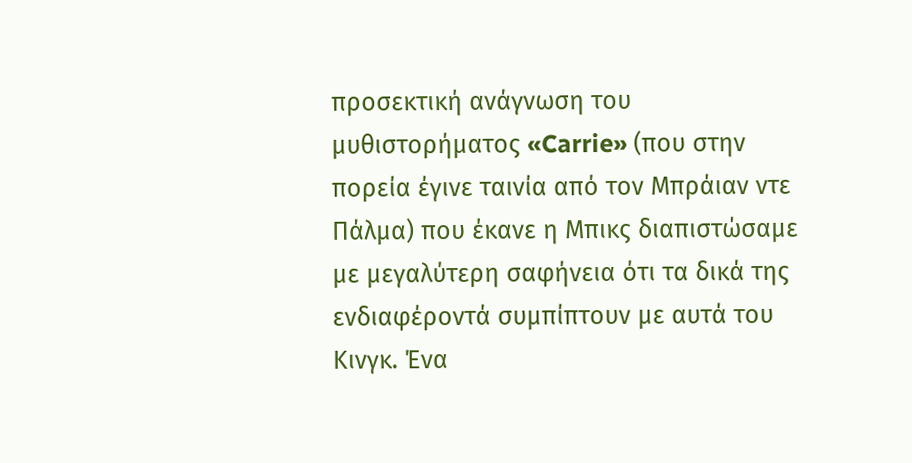προσεκτική ανάγνωση του μυθιστορήματος «Carrie» (που στην πορεία έγινε ταινία από τον Μπράιαν ντε Πάλμα) που έκανε η Μπικς διαπιστώσαμε με μεγαλύτερη σαφήνεια ότι τα δικά της ενδιαφέροντά συμπίπτουν με αυτά του Κινγκ. Ένα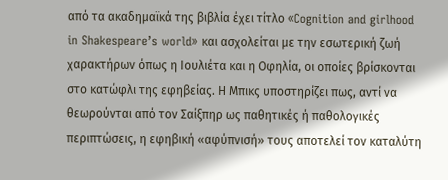από τα ακαδημαϊκά της βιβλία έχει τίτλο «Cognition and girlhood in Shakespeare’s world» και ασχολείται με την εσωτερική ζωή χαρακτήρων όπως η Ιουλιέτα και η Οφηλία, οι οποίες βρίσκονται στο κατώφλι της εφηβείας. Η Μπικς υποστηρίζει πως, αντί να θεωρούνται από τον Σαίξπηρ ως παθητικές ή παθολογικές περιπτώσεις, η εφηβική «αφύπνισή» τους αποτελεί τον καταλύτη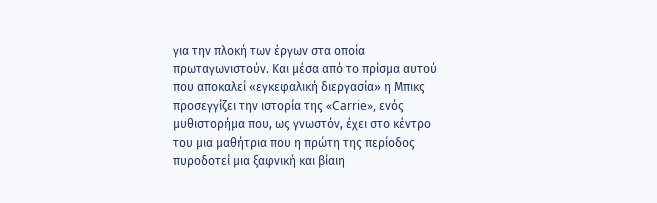για την πλοκή των έργων στα οποία πρωταγωνιστούν. Και μέσα από το πρίσμα αυτού που αποκαλεί «εγκεφαλική διεργασία» η Μπικς προσεγγίζει την ιστορία της «Carrie», ενός μυθιστορήμα που, ως γνωστόν, έχει στο κέντρο του μια μαθήτρια που η πρώτη της περίοδος πυροδοτεί μια ξαφνική και βίαιη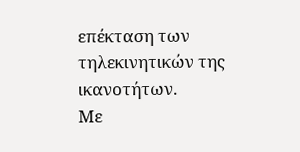επέκταση των τηλεκινητικών της ικανοτήτων.
Με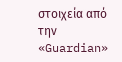στοιχεία από την «Guardian»